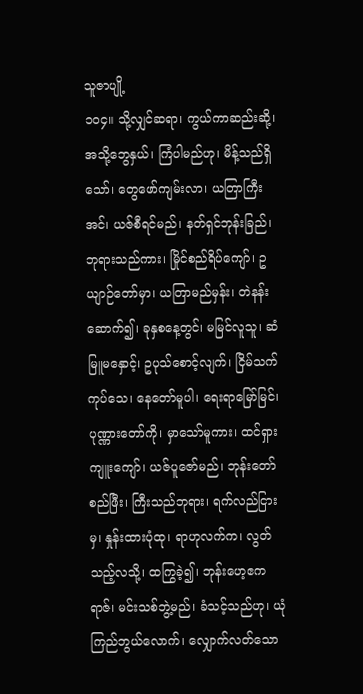သူဇာပျို့
၁၀၄။ သို့လျှင်ဆရာ၊ ကွယ်ကာဆည်းဆို့၊ အသို့ဘွေနှယ်၊ ကြံပါမည်ဟု၊ မိန့်သည်ရှိသော်၊ တွေဖော်ကျမ်းလာ၊ ယတြာကြီးအင်၊ ယဇ်စီရင်မည်၊ နတ်ရှင်ဘုန်းခြည်၊ ဘုရားသည်ကား၊ မြိုင်စည်ရိပ်ကျော်၊ ဥယျာဉ်တော်မှာ၊ ယတြာမည်မှန်း၊ တဲနန်းဆောက်၍၊ ခုနှစနေ့တွင်၊ မမြင်လူသူ၊ ဆံမြူမနှောင့်၊ ဥပုသ်စောင့်လျက်၊ ငြိမ်သက်ကုပ်သေ၊ နေတော်မူပါ၊ ရေးရာမြော်မြင်၊ ပုဏ္ဏားတော်ကို၊ မှာသော်မူကား၊ ထင်ရှားကျူးကျော်၊ ယဇ်ပူဇော်မည်၊ ဘုန်းတော်စည်ဖြီး၊ ကြီးသည်ဘုရား၊ ရက်လည်ငြားမှ၊ နှုန်းထားပုံထု၊ ရာဟုလက်က၊ လွတ်သည့်လသို့၊ ထကြွခဲ့၍၊ ဘုန်းဟေ့ဧကရာဇ်၊ မင်းသစ်ဘွဲ့မည်၊ ခံသင့်သည်ဟု၊ ယုံကြည်ဘွယ်လောက်၊ လျှောက်လတ်သော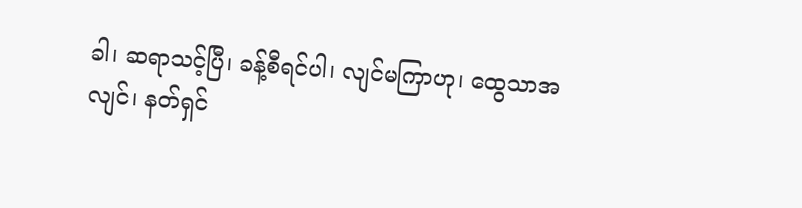ခါ၊ ဆရာသင့်ပြီ၊ ခန့်စီရင်ပါ၊ လျင်မကြာဟု၊ ထွေသာအလျင်၊ နတ်ရှင်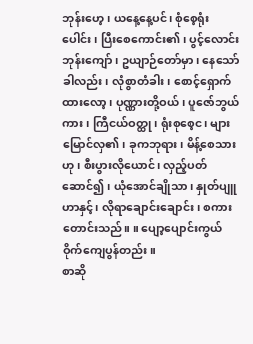ဘုန်းဟေ့၊ ယနေ့နေ့ပင်၊ စုံစေ့ရုံးပေါင်း၊ ပြီးစေကောင်း၏၊ ပွင့်လောင်းဘုန်းကျော်၊ ဥယျာဉ်တော်မှာ၊ နေသော်ခါလည်း၊ လုံစွာတံခါး၊ စောင့်ရှောက်ထားလော့၊ ပုဏ္ဏားတို့ဝယ်၊ ပူဇော်ဘွယ်ကား၊ ကြီငယ်ဝတ္ထု၊ ရုံးစုစေ့င၊ များမြောင်လှ၏၊ ခုကဘုရား၊ မိန့်စေသားဟု၊ စီးပွားလိုယောင်၊ လှည့်ပတ်ဆောင်၍၊ ယုံအောင်ချိုသာ၊ နှုတ်ပျူဟာနှင့်၊ လိုရာချောင်းချောင်း၊ စကားတောင်းသည်။ ။ ပျော့ပျောင်းကွယ်ဝိုက်ကျေပွန်တည်း။
စာဆို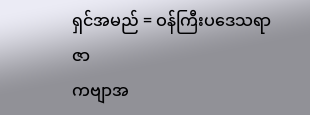ရှင်အမည် = ဝန်ကြီးပဒေသရာဇာ
ကဗျာအ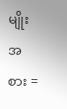မျိုးအစား =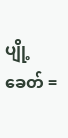ပျို့
ခေတ် =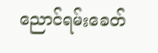ညောင်ရမ်းခေတ်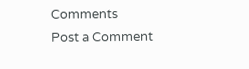Comments
Post a Comment